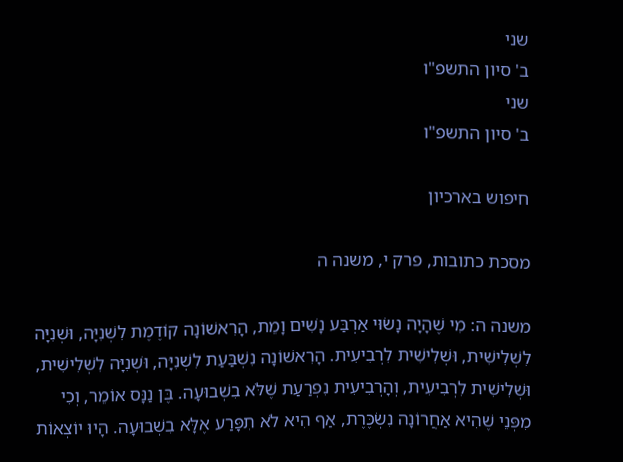שני
ב' סיון התשפ"ו
שני
ב' סיון התשפ"ו

חיפוש בארכיון

מסכת כתובות, פרק י, משנה ה

משנה ה: מִי שֶׁהָיָה נָשׂוּי אַרְבַּע נָשִׁים וָמֵת, הָרִאשׁוֹנָה קוֹדֶמֶת לִשְׁנִיָּה, וּשְׁנִיָּה לִשְׁלִישִׁית, וּשְׁלִישִׁית לִרְבִיעִית. הָרִאשׁוֹנָה נִשְׁבַּעַת לִשְׁנִיָּה, וּשְׁנִיָּה לִשְׁלִישִׁית, וּשְׁלִישִׁית לִרְבִיעִית, וְהָרְבִיעִית נִפְרַעַת שֶׁלֹּא בִשְׁבוּעָה. בֶּן נַנָּס אוֹמֵר, וְכִי מִפְּנֵי שֶׁהִיא אַחֲרוֹנָה נִשְׂכֶּרֶת, אַף הִיא לֹא תִפָּרַע אֶלָּא בִשְׁבוּעָה. הָיוּ יוֹצְאוֹת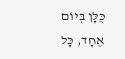כֻּלָּן בְּיוֹם אֶחָד, כָּל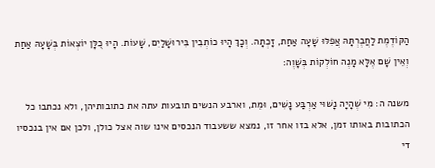הַקּוֹדֶמֶת לַחֲבֶרְתָּהּ אֲפִלּוּ שָׁעָה אַחַת, זָכְתָה. וְכָךְ הָיוּ כוֹתְבִין בִּירוּשָׁלַיִם, שָׁעוֹת. הָיוּ כֻלָּן יוֹצְאוֹת בְּשָׁעָהּ אַחַת וְאֵין שָׁם אֶלָּא מָנֶה חוֹלְקוֹת בְּשָׁוֶה:

משנה ה: מִי שֶׁהָיָה נָשׁוּי אַרְבַּע נָשִׁים, וּמֵת, וארבע הנשים תובעות עתה את כתובותיהן, ולא נכתבו כל הכתובות באותו זמן, אלא בזו אחר זו, נמצא ששעבוד הנכסים אינו שוה אצל כולן, ולכן אם אין בנכסיו די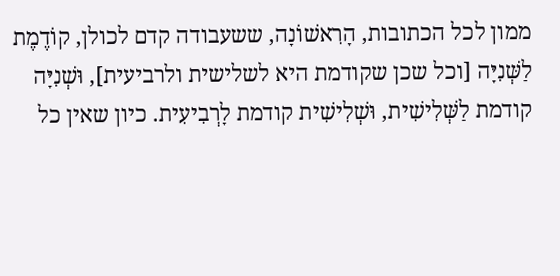ממון לכל הכתובות, הָרִאשׁוֹנָה, ששעבודה קדם לכולן, קוֹדֶמֶת לַשְּׁנִיָּה [וכל שכן שקודמת היא לשלישית ולרביעית], וּשְׁנִיָּה קודמת לַשְּׁלִישִׁית, וּשְׁלִישִׁית קודמת לָרְבִיעִית. כיון שאין כל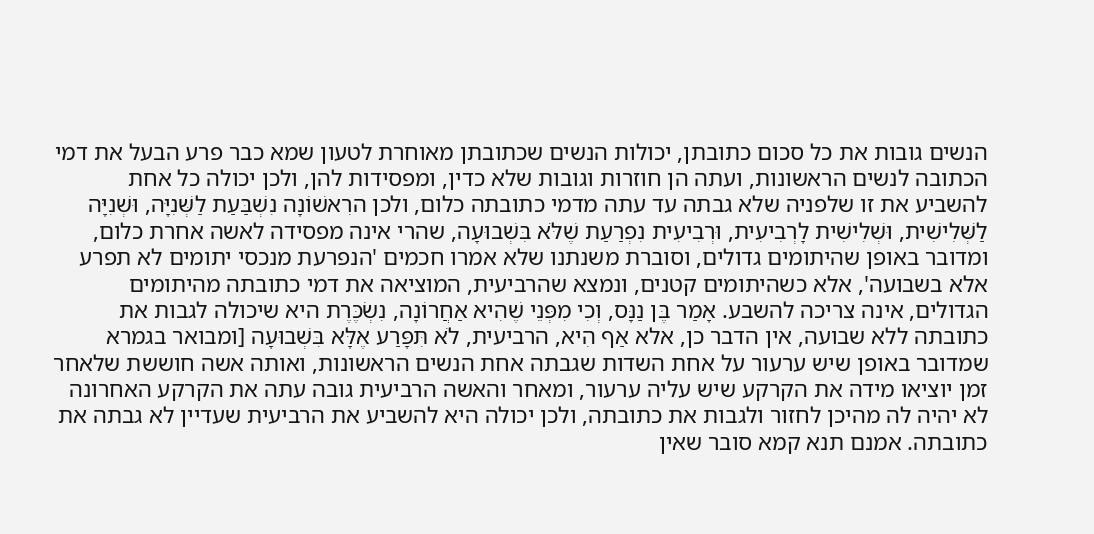הנשים גובות את כל סכום כתובתן, יכולות הנשים שכתובתן מאוחרת לטעון שמא כבר פרע הבעל את דמי הכתובה לנשים הראשונות, ועתה הן חוזרות וגובות שלא כדין, ומפסידות להן, ולכן יכולה כל אחת להשביע את זו שלפניה שלא גבתה עד עתה מדמי כתובתה כלום, ולכן הרִאשׁוֹנָה נִשְׁבַּעַת לַשְּׁנִיָּה, וּשְׁנִיָּה לַשְּׁלִישִׁית, וּשְׁלִישִׁית לָרְבִיעִית, וּרְבִיעִית נִפְרַעַת שֶׁלֹּא בִּשְׁבוּעָה, שהרי אינה מפסידה לאשה אחרת כלום, ומדובר באופן שהיתומים גדולים, וסוברת משנתנו שלא אמרו חכמים 'הנפרעת מנכסי יתומים לא תפרע אלא בשבועה', אלא כשהיתומים קטנים, ונמצא שהרביעית, המוציאה את דמי כתובתה מהיתומים הגדולים, אינה צריכה להשבע. אָמַר בֶּן נַנָּס, וְכִי מִפְּנֵי שֶׁהִיא אַחֲרוֹנָה, נִשְׂכֶּרֶת היא שיכולה לגבות את כתובתה ללא שבועה, אין הדבר כן, אלא אַף הִיא, הרביעית, לֹא תִּפָּרַע אֶלָּא בִּשְׁבוּעָה [ומבואר בגמרא שמדובר באופן שיש ערעור על אחת השדות שגבתה אחת הנשים הראשונות, ואותה אשה חוששת שלאחר זמן יוציאו מידה את הקרקע שיש עליה ערעור, ומאחר והאשה הרביעית גובה עתה את הקרקע האחרונה לא יהיה לה מהיכן לחזור ולגבות את כתובתה, ולכן יכולה היא להשביע את הרביעית שעדיין לא גבתה את כתובתה. אמנם תנא קמא סובר שאין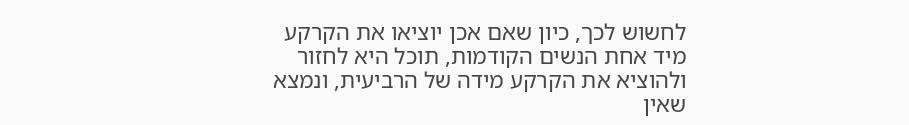לחשוש לכך, כיון שאם אכן יוציאו את הקרקע מיד אחת הנשים הקודמות, תוכל היא לחזור ולהוציא את הקרקע מידה של הרביעית, ונמצא שאין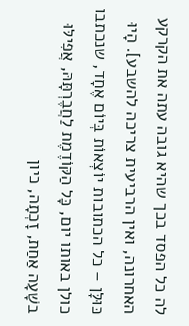לה כל הפסד בכך שהיא גובה עתה את הקרקע האחרונה, ואין הרביעית צריכה להשבע]. הָיוּ כּוּלָּן – כל הכתובות יוֹצְאוֹת בְּיוֹם אֶחָד, שנכתבו כולן באותו יום, כָּל הַקּוֹדֶמֶת לַחֲבֶרְתָּהּ, אֲפִילּוּ בשָׁעָה אַחַת, זָכְתָה, כיון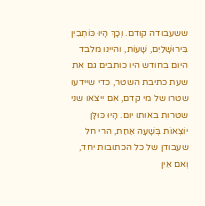ששעבודה קודם. וְכָךְ הָיוּ כּוֹתְבִין בִּירוּשָׁלַיִם, שָׁעוֹת, והיינו מלבד היום בחודש היו כותבים גם את שעת כתיבת השטר, כדי שיידעו שטרו של מי קדם, אם ייצאו שני שטרות באותו יום. הָיוּ כּוּלָּן יוֹצְאוֹת בְּשָׁעָה אַחַת, הרי חל שעבודן של כל הכתובות יחד, וְאם אֵין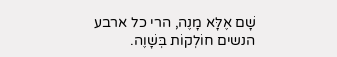שָׁם אֶלָּא מָנֶה, הרי כל ארבע הנשים חוֹלְקוֹת בְּשָׁוֶה.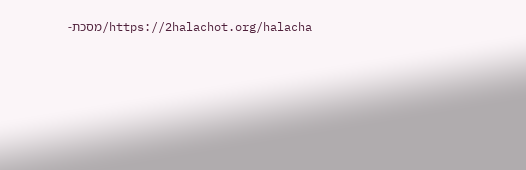https://2halachot.org/halacha/מסכת-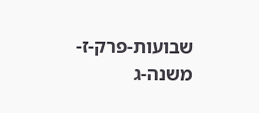שבועות-פרק-ז-משנה-ג